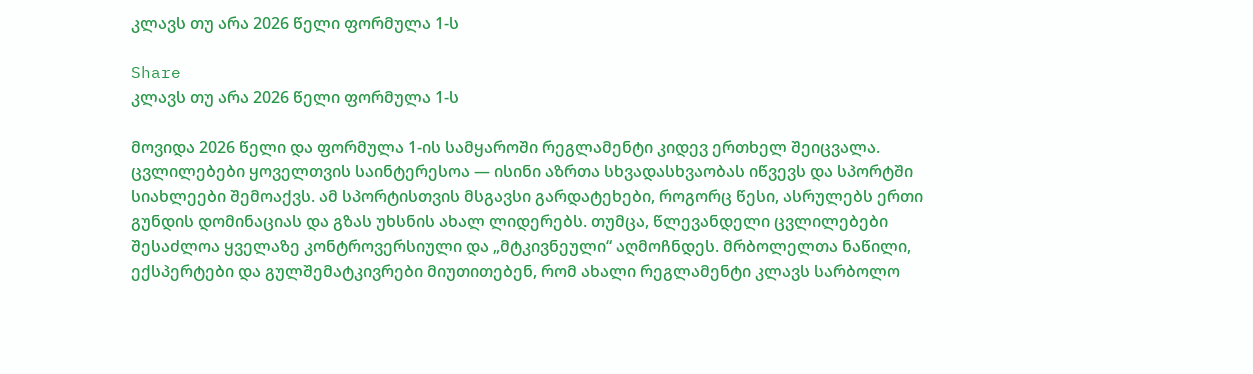კლავს თუ არა 2026 წელი ფორმულა 1-ს

Share
კლავს თუ არა 2026 წელი ფორმულა 1-ს

მოვიდა 2026 წელი და ფორმულა 1-ის სამყაროში რეგლამენტი კიდევ ერთხელ შეიცვალა. ცვლილებები ყოველთვის საინტერესოა — ისინი აზრთა სხვადასხვაობას იწვევს და სპორტში სიახლეები შემოაქვს. ამ სპორტისთვის მსგავსი გარდატეხები, როგორც წესი, ასრულებს ერთი გუნდის დომინაციას და გზას უხსნის ახალ ლიდერებს. თუმცა, წლევანდელი ცვლილებები შესაძლოა ყველაზე კონტროვერსიული და „მტკივნეული“ აღმოჩნდეს. მრბოლელთა ნაწილი, ექსპერტები და გულშემატკივრები მიუთითებენ, რომ ახალი რეგლამენტი კლავს სარბოლო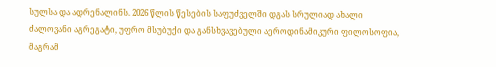სულსა და ადრენალინს. 2026 წლის წესების საფუძველში დგას სრულიად ახალი ძალოვანი აგრეგატი, უფრო მსუბუქი და განსხვავებული აეროდინამიკური ფილოსოფია, მაგრამ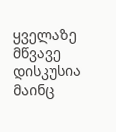ყველაზე მწვავე დისკუსია მაინც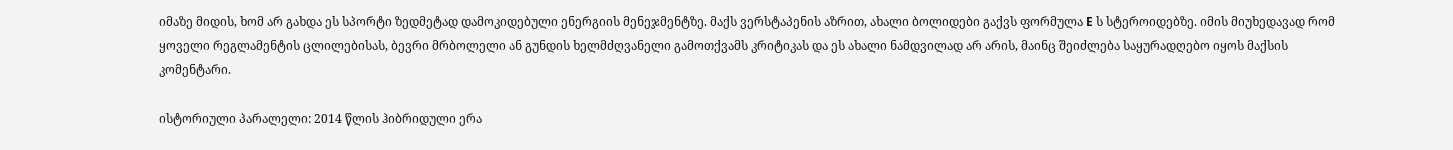იმაზე მიდის, ხომ არ გახდა ეს სპორტი ზედმეტად დამოკიდებული ენერგიის მენეჯმენტზე. მაქს ვერსტაპენის აზრით, ახალი ბოლიდები გაქვს ფორმულა E ს სტეროიდებზე. იმის მიუხედავად რომ ყოველი რეგლამენტის ცლილებისას, ბევრი მრბოლელი ან გუნდის ხელმძღვანელი გამოთქვამს კრიტიკას და ეს ახალი ნამდვილად არ არის, მაინც შეიძლება საყურადღებო იყოს მაქსის კომენტარი.

ისტორიული პარალელი: 2014 წლის ჰიბრიდული ერა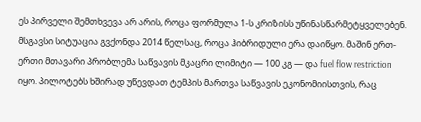ეს პირველი შემთხვევა არ არის, როცა ფორმულა 1-ს კრიზისს უწინასწარმეტყველებენ. მსგავსი სიტუაცია გვქონდა 2014 წელსაც, როცა ჰიბრიდული ერა დაიწყო. მაშინ ერთ-ერთი მთავარი პრობლემა საწვავის მკაცრი ლიმიტი — 100 კგ — და fuel flow restriction იყო. პილოტებს ხშირად უწევდათ ტემპის მართვა საწვავის ეკონომიისთვის, რაც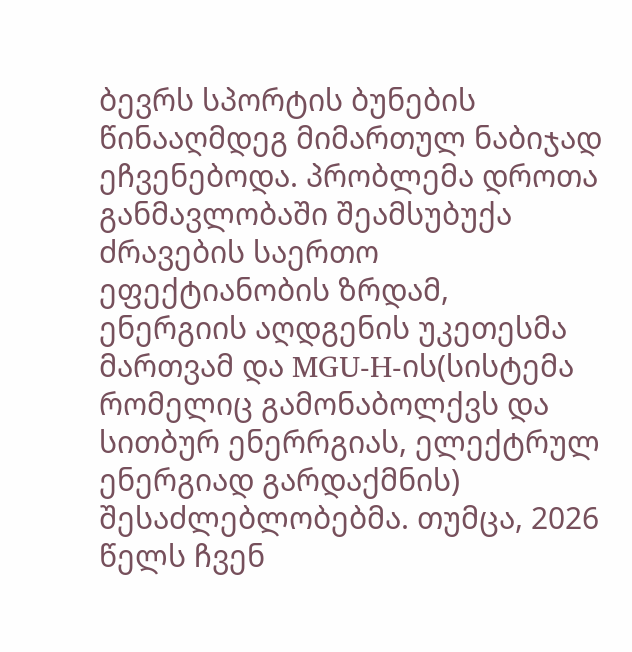ბევრს სპორტის ბუნების წინააღმდეგ მიმართულ ნაბიჯად ეჩვენებოდა. პრობლემა დროთა განმავლობაში შეამსუბუქა ძრავების საერთო ეფექტიანობის ზრდამ, ენერგიის აღდგენის უკეთესმა მართვამ და MGU-H-ის(სისტემა რომელიც გამონაბოლქვს და სითბურ ენერრგიას, ელექტრულ ენერგიად გარდაქმნის) შესაძლებლობებმა. თუმცა, 2026 წელს ჩვენ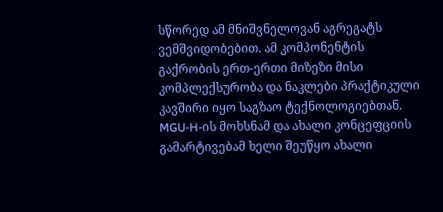სწორედ ამ მნიშვნელოვან აგრეგატს ვემშვიდობებით. ამ კომპონენტის გაქრობის ერთ-ერთი მიზეზი მისი კომპლექსურობა და ნაკლები პრაქტიკული კავშირი იყო საგზაო ტექნოლოგიებთან. MGU-H-ის მოხსნამ და ახალი კონცეფციის გამარტივებამ ხელი შეუწყო ახალი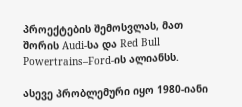პროექტების შემოსვლას, მათ შორის Audi-სა და Red Bull Powertrains–Ford-ის ალიანსს.

ასევე პრობლემური იყო 1980-იანი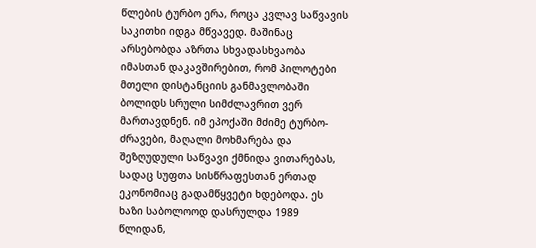წლების ტურბო ერა, როცა კვლავ საწვავის საკითხი იდგა მწვავედ. მაშინაც არსებობდა აზრთა სხვადასხვაობა იმასთან დაკავშირებით, რომ პილოტები მთელი დისტანციის განმავლობაში ბოლიდს სრული სიმძლავრით ვერ მართავდნენ. იმ ეპოქაში მძიმე ტურბო-ძრავები, მაღალი მოხმარება და შეზღუდული საწვავი ქმნიდა ვითარებას, სადაც სუფთა სისწრაფესთან ერთად ეკონომიაც გადამწყვეტი ხდებოდა. ეს ხაზი საბოლოოდ დასრულდა 1989 წლიდან,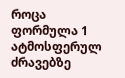როცა ფორმულა 1 ატმოსფერულ ძრავებზე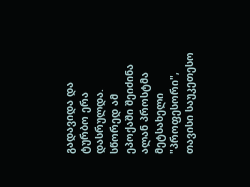გადავიდა და ტურბო ერა დასრულდა. სწორედ ამ ეპოქაში შეიძინა ალან პროსტმა მეტსახელი "პროფესორი", თავისი საუკეთესო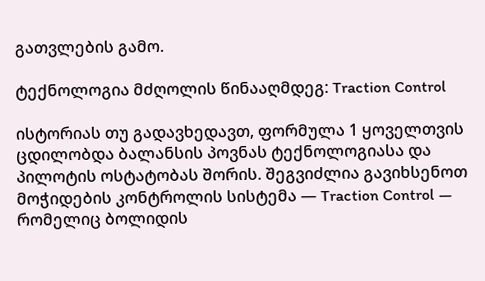გათვლების გამო.

ტექნოლოგია მძღოლის წინააღმდეგ: Traction Control

ისტორიას თუ გადავხედავთ, ფორმულა 1 ყოველთვის ცდილობდა ბალანსის პოვნას ტექნოლოგიასა და პილოტის ოსტატობას შორის. შეგვიძლია გავიხსენოთ მოჭიდების კონტროლის სისტემა — Traction Control — რომელიც ბოლიდის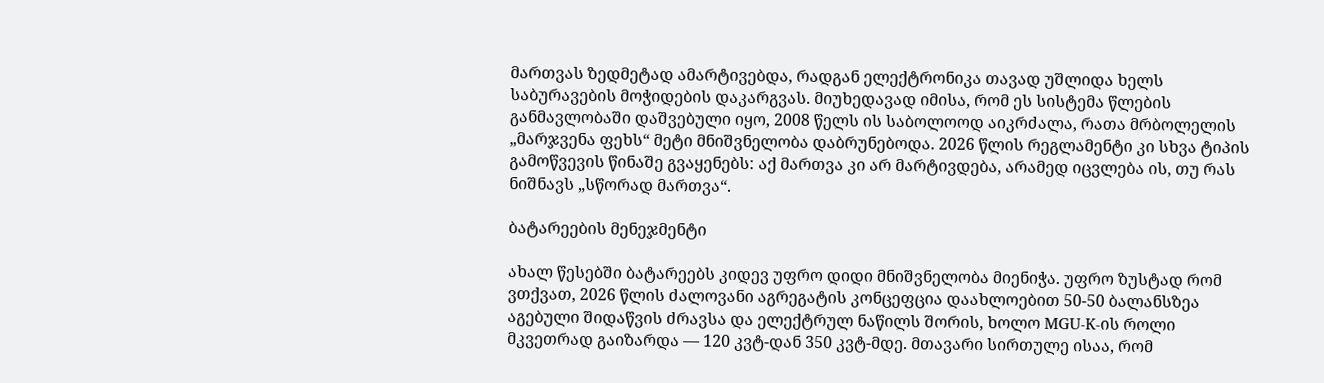მართვას ზედმეტად ამარტივებდა, რადგან ელექტრონიკა თავად უშლიდა ხელს საბურავების მოჭიდების დაკარგვას. მიუხედავად იმისა, რომ ეს სისტემა წლების განმავლობაში დაშვებული იყო, 2008 წელს ის საბოლოოდ აიკრძალა, რათა მრბოლელის „მარჯვენა ფეხს“ მეტი მნიშვნელობა დაბრუნებოდა. 2026 წლის რეგლამენტი კი სხვა ტიპის გამოწვევის წინაშე გვაყენებს: აქ მართვა კი არ მარტივდება, არამედ იცვლება ის, თუ რას ნიშნავს „სწორად მართვა“.

ბატარეების მენეჯმენტი

ახალ წესებში ბატარეებს კიდევ უფრო დიდი მნიშვნელობა მიენიჭა. უფრო ზუსტად რომ ვთქვათ, 2026 წლის ძალოვანი აგრეგატის კონცეფცია დაახლოებით 50-50 ბალანსზეა აგებული შიდაწვის ძრავსა და ელექტრულ ნაწილს შორის, ხოლო MGU-K-ის როლი მკვეთრად გაიზარდა — 120 კვტ-დან 350 კვტ-მდე. მთავარი სირთულე ისაა, რომ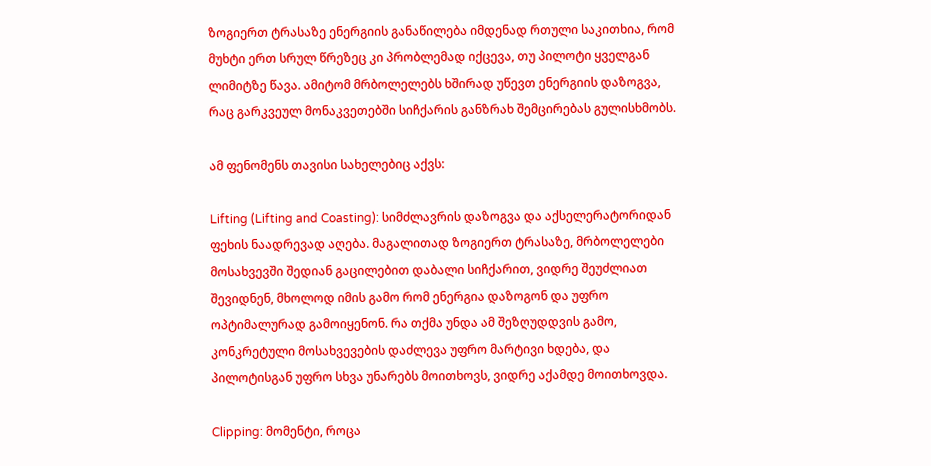ზოგიერთ ტრასაზე ენერგიის განაწილება იმდენად რთული საკითხია, რომ მუხტი ერთ სრულ წრეზეც კი პრობლემად იქცევა, თუ პილოტი ყველგან ლიმიტზე წავა. ამიტომ მრბოლელებს ხშირად უწევთ ენერგიის დაზოგვა, რაც გარკვეულ მონაკვეთებში სიჩქარის განზრახ შემცირებას გულისხმობს.

ამ ფენომენს თავისი სახელებიც აქვს:

Lifting (Lifting and Coasting): სიმძლავრის დაზოგვა და აქსელერატორიდან ფეხის ნაადრევად აღება. მაგალითად ზოგიერთ ტრასაზე, მრბოლელები მოსახვევში შედიან გაცილებით დაბალი სიჩქარით, ვიდრე შეუძლიათ შევიდნენ, მხოლოდ იმის გამო რომ ენერგია დაზოგონ და უფრო ოპტიმალურად გამოიყენონ. რა თქმა უნდა ამ შეზღუდდვის გამო, კონკრეტული მოსახვევების დაძლევა უფრო მარტივი ხდება, და პილოტისგან უფრო სხვა უნარებს მოითხოვს, ვიდრე აქამდე მოითხოვდა.

Clipping: მომენტი, როცა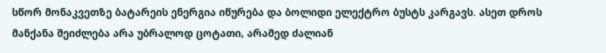სწორ მონაკვეთზე ბატარეის ენერგია იწურება და ბოლიდი ელექტრო ბუსტს კარგავს. ასეთ დროს მანქანა შეიძლება არა უბრალოდ ცოტათი, არამედ ძალიან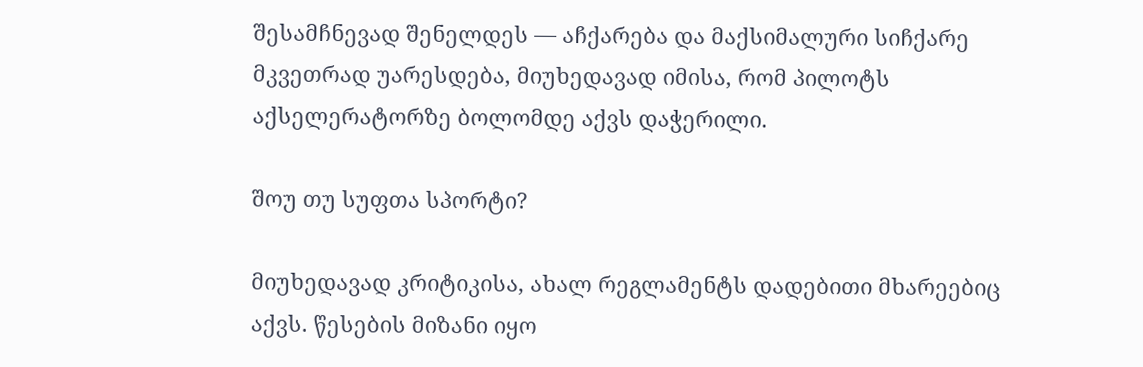შესამჩნევად შენელდეს — აჩქარება და მაქსიმალური სიჩქარე მკვეთრად უარესდება, მიუხედავად იმისა, რომ პილოტს აქსელერატორზე ბოლომდე აქვს დაჭერილი.

შოუ თუ სუფთა სპორტი?

მიუხედავად კრიტიკისა, ახალ რეგლამენტს დადებითი მხარეებიც აქვს. წესების მიზანი იყო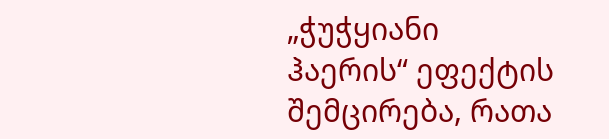„ჭუჭყიანი ჰაერის“ ეფექტის შემცირება, რათა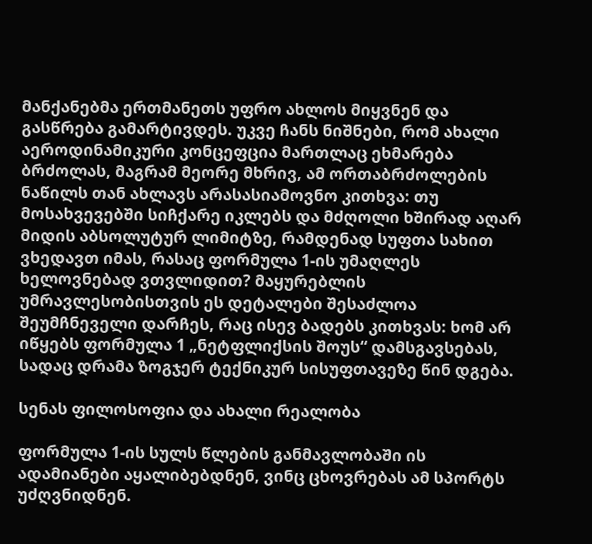მანქანებმა ერთმანეთს უფრო ახლოს მიყვნენ და გასწრება გამარტივდეს. უკვე ჩანს ნიშნები, რომ ახალი აეროდინამიკური კონცეფცია მართლაც ეხმარება ბრძოლას, მაგრამ მეორე მხრივ, ამ ორთაბრძოლების ნაწილს თან ახლავს არასასიამოვნო კითხვა: თუ მოსახვევებში სიჩქარე იკლებს და მძღოლი ხშირად აღარ მიდის აბსოლუტურ ლიმიტზე, რამდენად სუფთა სახით ვხედავთ იმას, რასაც ფორმულა 1-ის უმაღლეს ხელოვნებად ვთვლიდით? მაყურებლის უმრავლესობისთვის ეს დეტალები შესაძლოა შეუმჩნეველი დარჩეს, რაც ისევ ბადებს კითხვას: ხომ არ იწყებს ფორმულა 1 „ნეტფლიქსის შოუს“ დამსგავსებას, სადაც დრამა ზოგჯერ ტექნიკურ სისუფთავეზე წინ დგება.

სენას ფილოსოფია და ახალი რეალობა

ფორმულა 1-ის სულს წლების განმავლობაში ის ადამიანები აყალიბებდნენ, ვინც ცხოვრებას ამ სპორტს უძღვნიდნენ.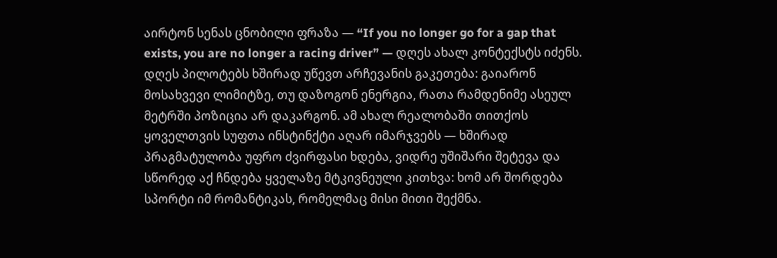აირტონ სენას ცნობილი ფრაზა — “If you no longer go for a gap that exists, you are no longer a racing driver” — დღეს ახალ კონტექსტს იძენს. დღეს პილოტებს ხშირად უწევთ არჩევანის გაკეთება: გაიარონ მოსახვევი ლიმიტზე, თუ დაზოგონ ენერგია, რათა რამდენიმე ასეულ მეტრში პოზიცია არ დაკარგონ. ამ ახალ რეალობაში თითქოს ყოველთვის სუფთა ინსტინქტი აღარ იმარჯვებს — ხშირად პრაგმატულობა უფრო ძვირფასი ხდება, ვიდრე უშიშარი შეტევა და სწორედ აქ ჩნდება ყველაზე მტკივნეული კითხვა: ხომ არ შორდება სპორტი იმ რომანტიკას, რომელმაც მისი მითი შექმნა.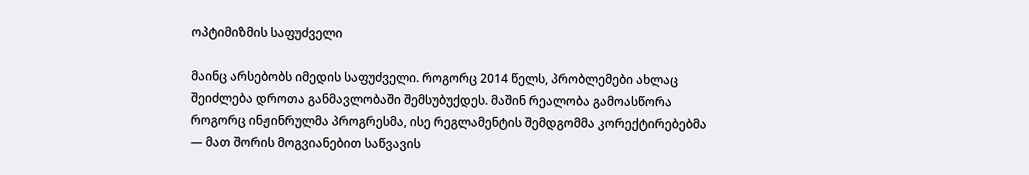ოპტიმიზმის საფუძველი

მაინც არსებობს იმედის საფუძველი. როგორც 2014 წელს, პრობლემები ახლაც შეიძლება დროთა განმავლობაში შემსუბუქდეს. მაშინ რეალობა გამოასწორა როგორც ინჟინრულმა პროგრესმა, ისე რეგლამენტის შემდგომმა კორექტირებებმა — მათ შორის მოგვიანებით საწვავის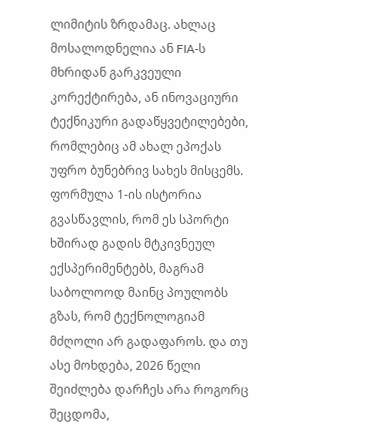ლიმიტის ზრდამაც. ახლაც მოსალოდნელია ან FIA-ს მხრიდან გარკვეული კორექტირება, ან ინოვაციური ტექნიკური გადაწყვეტილებები, რომლებიც ამ ახალ ეპოქას უფრო ბუნებრივ სახეს მისცემს. ფორმულა 1-ის ისტორია გვასწავლის, რომ ეს სპორტი ხშირად გადის მტკივნეულ ექსპერიმენტებს, მაგრამ საბოლოოდ მაინც პოულობს გზას, რომ ტექნოლოგიამ მძღოლი არ გადაფაროს. და თუ ასე მოხდება, 2026 წელი შეიძლება დარჩეს არა როგორც შეცდომა,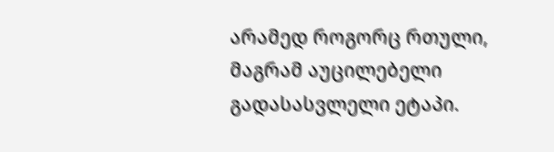არამედ როგორც რთული, მაგრამ აუცილებელი გადასასვლელი ეტაპი.